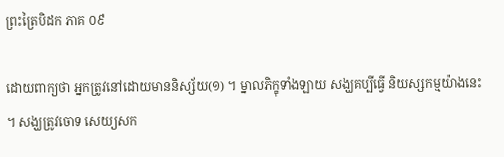ព្រះត្រៃបិដក ភាគ ០៩

ដោយពាក្យថា អ្នកត្រូវនៅដោយមាននិស្ស័យ(១) ។ ម្នាលភិក្ខុទាំងឡាយ សង្ឃគប្បីធ្វើ និយស្សកម្មយ៉ាងនេះ។ សង្ឃត្រូវចោទ សេយ្យសក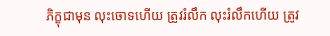ភិក្ខុជាមុន លុះចោទហើយ ត្រូវរំលឹក លុះរំលឹកហើយ ត្រូវ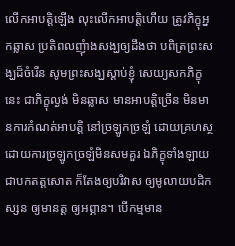លើកអាបត្តិឡើង លុះលើកអាបត្តិហើយ ត្រូវភិក្ខុអ្នកឆ្លាស ប្រតិពលញុំាងសង្ឃឲ្យដឹងថា បពិត្រព្រះសង្ឃដ៏ចំរើន សូមព្រះសង្ឃស្តាប់ខ្ញុំ សេយ្យសកភិក្ខុនេះ ជាភិក្ខុល្ងង់ មិនឆ្លាស មានអាបត្តិច្រើន មិនមានការកំណត់អាបត្តិ នៅច្រឡូកច្រឡំ ដោយគ្រហស្ថ ដោយការច្រឡូកច្រឡំមិនសមគួរ ឯភិក្ខុទាំងឡាយ ជាបកតត្តសោត ក៏តែងឲ្យបរិវាស ឲ្យមូលាយបដិកស្សន ឲ្យមានត្ត ឲ្យអព្ភាន។ បើកម្មមាន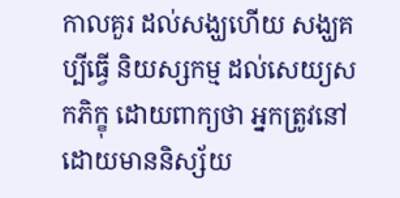កាលគួរ ដល់សង្ឃហើយ សង្ឃគប្បីធ្វើ និយស្សកម្ម ដល់សេយ្យសកភិក្ខុ ដោយពាក្យថា អ្នកត្រូវនៅ ដោយមាននិស្ស័យ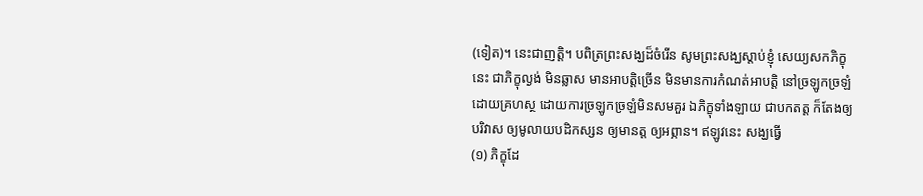(ទៀត)។ នេះជាញត្តិ។ បពិត្រព្រះសង្ឃដ៏ចំរើន សូមព្រះសង្ឃស្តាប់ខ្ញុំ សេយ្យសកភិក្ខុនេះ ជាភិក្ខុល្ងង់ មិនឆ្លាស មានអាបត្តិច្រើន មិនមានការកំណត់អាបត្តិ នៅច្រឡូកច្រឡំ ដោយគ្រហស្ថ ដោយការច្រឡូកច្រឡំមិនសមគួរ ឯភិក្ខុទាំងឡាយ ជាបកតត្ត ក៏តែងឲ្យបរិវាស ឲ្យមូលាយបដិកស្សន ឲ្យមានត្ត ឲ្យអព្ភាន។ ឥឡូវនេះ សង្ឃធ្វើ
(១) ភិក្ខុដែ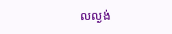លល្ងង់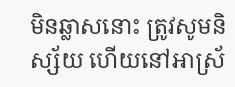មិនឆ្លាសនោះ ត្រូវសូមនិស្ស័យ ហើយនៅអាស្រ័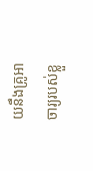យនឹងគ្រូអាចារ្យរបស់ខ្លួ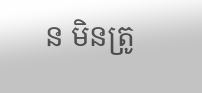ន មិនត្រូ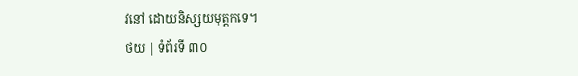វនៅ ដោយនិស្សយមុត្តកទេ។
ថយ | ទំព័រទី ៣០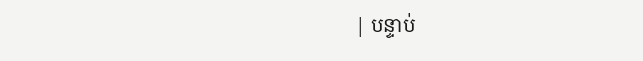| បន្ទាប់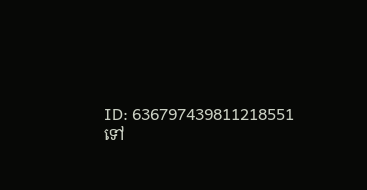ID: 636797439811218551
ទៅ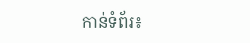កាន់ទំព័រ៖